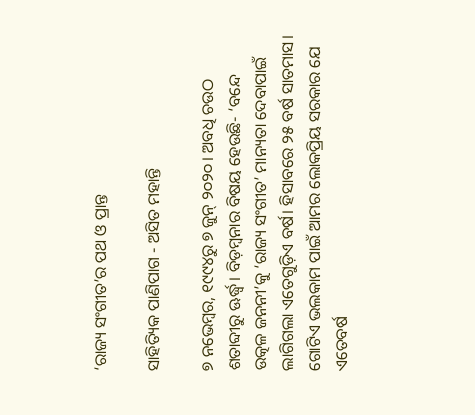‘ରାଜ୍ୟ ସଂଗୀତ’ର ପଥ ଓ ପ୍ରାନ୍ତ

ସାହିତ୍ୟିକ ପାଣିପାଗ - ଅସିତ ମହାନ୍ତି

୭ ନଭେମ୍ବର, ୧୯୯୪ରୁ ୭ ଜୁନ୍ ୨୦୨୦। ଅବଧି ଚଉଠ ଶତାବ୍ଦୀରୁ ଊର୍ଦ୍ଧ୍ୱ। ବିଡ଼ମ୍ବନାର ବିଷୟ ହେଉଛି- ‘ବନ୍ଦେ ଉତ୍କଳ ଜନନୀ’କୁ ‘ରାଜ୍ୟ ସଂଗୀତ’ ମାନ୍ୟତା ଦେବାପାଇଁ ଲାଗିଗଲା ଏତେଗୁଡ଼ିଏ ବର୍ଷ। ହିସାବରେ ୨୫ ବର୍ଷ ସାତମାସ। ଗୋଟିଏ ଭଲକାମ ପାଇଁ ଆମର ଲୋକପ୍ରିୟ ସରକାର ଯେ ଏତେବର୍ଷ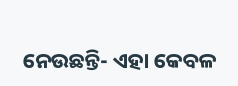ନେଉଛନ୍ତି- ଏହା କେବଳ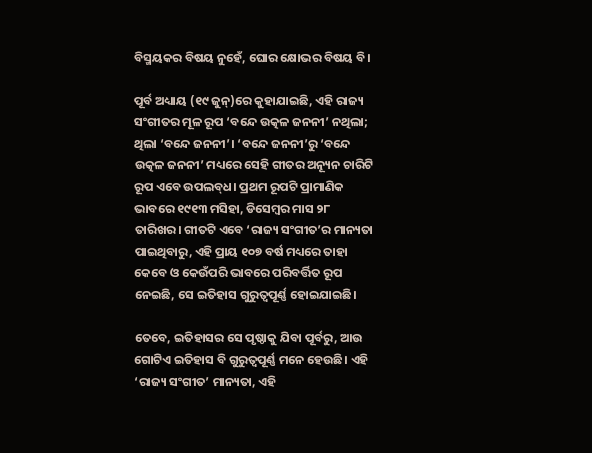ବିସ୍ମୟକର ବିଷୟ ନୁହେଁ, ଘୋର କ୍ଷୋଭର ବିଷୟ ବି।

ପୂର୍ବ ଅଧ୍ୟାୟ (୧୯ ଜୁନ୍‌)ରେ କୁହାଯାଇଛି, ଏହି ରାଜ୍ୟ ସଂଗୀତର ମୂଳ ରୂପ ‘ବନ୍ଦେ ଉତ୍କଳ ଜନନୀ’ ନଥିଲା; ଥିଲା ‘ବନ୍ଦେ ଜନନୀ’। ‘ବନ୍ଦେ ଜନନୀ’ରୁ ‘ବନ୍ଦେ ଉତ୍କଳ ଜନନୀ’ ମଧ୍ୟରେ ସେହି ଗୀତର ଅନ୍ୟୂନ ଚାରିଟି ରୂପ ଏବେ ଉପଲବ୍‌ଧ। ପ୍ରଥମ ରୂପଟି ପ୍ରାମାଣିକ ଭାବରେ ୧୯୧୩ ମସିହା, ଡିସେମ୍ବର ମାସ ୨୮ ତାରିଖର। ଗୀତଟି ଏବେ ‘ରାଜ୍ୟ ସଂଗୀତ’ର ମାନ୍ୟତା ପାଇଥିବାରୁ, ଏହି ପ୍ରାୟ ୧୦୭ ବର୍ଷ ମଧ୍ୟରେ ତାହା କେବେ ଓ କେଉଁପରି ଭାବରେ ପରିବର୍ତ୍ତିତ ରୂପ ନେଇଛି, ସେ ଇତିହାସ ଗୁରୁତ୍ୱପୂର୍ଣ୍ଣ ହୋଇଯାଇଛି।

ତେବେ, ଇତିହାସର ସେ ପୃଷ୍ଠାକୁ ଯିବା ପୂର୍ବରୁ, ଆଉ ଗୋଟିଏ ଇତିହାସ ବି ଗୁରୁତ୍ୱପୂର୍ଣ୍ଣ ମନେ ହେଉଛି। ଏହି ‘ରାଜ୍ୟ ସଂଗୀତ’ ମାନ୍ୟତା, ଏହି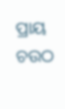ପ୍ରାୟ ଚଉଠ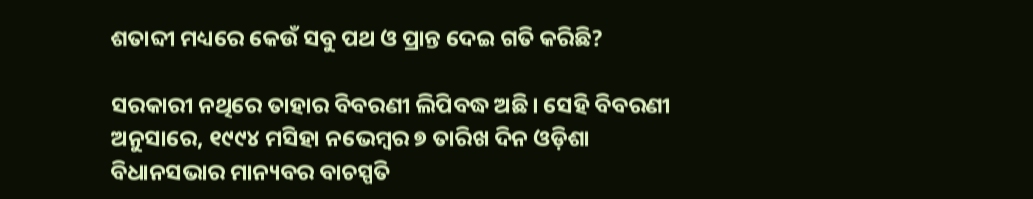ଶତାବ୍ଦୀ ମଧ୍ୟରେ କେଉଁ ସବୁ ପଥ ଓ ପ୍ରାନ୍ତ ଦେଇ ଗତି କରିଛି?

ସରକାରୀ ନଥିରେ ତାହାର ବିବରଣୀ ଲିପିବଦ୍ଧ ଅଛି। ସେହି ବିବରଣୀ ଅନୁସାରେ, ୧୯୯୪ ମସିହା ନଭେମ୍ବର ୭ ତାରିଖ ଦିନ ଓଡ଼ିଶା ବିଧାନସଭାର ମାନ୍ୟବର ବାଚସ୍ପତି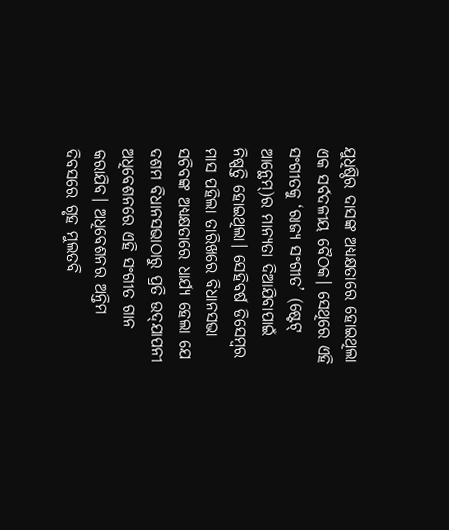ଯୁଧିଷ୍ଠିର ଦାସଙ୍କ ଅଧ୍ୟକ୍ଷତାରେ ହୋଇଥିଲା ଏକ ସର୍ବଦଳୀୟ ବୈଠକ। ସେଥିରେ ଏହି ସଂଗୀତକୁ ‘ରାଜ୍ୟ ସଂଗୀତ’ (ଷ୍ଟେଟ୍ ଆନ୍ଥେମ୍‌)ର ମାନ୍ୟତା ଦିଆଯିବାପାଇଁ ନିଷ୍ପତ୍ତି ହୋଇଥିଲା। ସେହିବର୍ଷ ଡିସେମ୍ବର ମାସ ପହିଲା ତାରିଖରେ ବିଧାନସଭା ସଚିବଙ୍କ ଅଧ୍ୟକ୍ଷତାରେ ଧାର୍ଯ୍ୟ ହେଲା ଯେ ଦଶମ ବିଧାନସଭାଠାରୁ ପ୍ରତି ଉଦ୍‌ଯାପନୀ ଅଧିବେଶନରେ ଏହି ସଂଗୀତ ଗାନ କରାଯିବ। ଅଧିବେଶନର ଅନ୍ତିମ ଦିବସରେ ଗୃହ ମୁଲତବି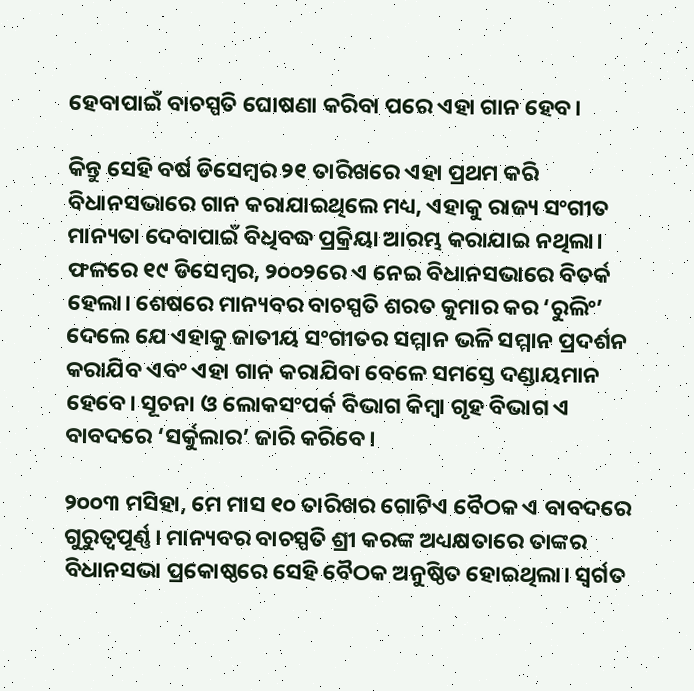ହେବାପାଇଁ ବାଚସ୍ପତି ଘୋଷଣା କରିବା ପରେ ଏହା ଗାନ ହେବ।

କିନ୍ତୁ ସେହି ବର୍ଷ ଡିସେମ୍ବର ୨୧ ତାରିଖରେ ଏହା ପ୍ରଥମ କରି ବିଧାନସଭାରେ ଗାନ କରାଯାଇଥିଲେ ମଧ୍ୟ, ଏହାକୁ ରାଜ୍ୟ ସଂଗୀତ ମାନ୍ୟତା ଦେବାପାଇଁ ବିଧିବଦ୍ଧ ପ୍ରକ୍ରିୟା ଆରମ୍ଭ କରାଯାଇ ନଥିଲା। ଫଳରେ ୧୯ ଡିସେମ୍ବର, ୨୦୦୨ରେ ଏ ନେଇ ବିଧାନସଭାରେ ବିତର୍କ ହେଲା। ଶେଷରେ ମାନ୍ୟବର ବାଚସ୍ପତି ଶରତ କୁମାର କର ‘ରୁଲିଂ’ ଦେଲେ ଯେ ଏହାକୁ ଜାତୀୟ ସଂଗୀତର ସମ୍ମାନ ଭଳି ସମ୍ମାନ ପ୍ରଦର୍ଶନ କରାଯିବ ଏବଂ ଏହା ଗାନ କରାଯିବା ବେଳେ ସମସ୍ତେ ଦଣ୍ଡାୟମାନ ହେବେ। ସୂଚନା ଓ ଲୋକସଂପର୍କ ବିଭାଗ କିମ୍ବା ଗୃହ ବିଭାଗ ଏ ବାବଦରେ ‘ସର୍କୁଲାର’ ଜାରି କରିବେ।

୨୦୦୩ ମସିହା, ମେ ମାସ ୧୦ ତାରିଖର ଗୋଟିଏ ବୈଠକ ଏ ବାବଦରେ ଗୁରୁତ୍ୱପୂର୍ଣ୍ଣ। ମାନ୍ୟବର ବାଚସ୍ପତି ଶ୍ରୀ କରଙ୍କ ଅଧ୍ୟକ୍ଷତାରେ ତାଙ୍କର ବିଧାନସଭା ପ୍ରକୋଷ୍ଠରେ ସେହି ବୈଠକ ଅନୁଷ୍ଠିତ ହୋଇଥିଲା। ସ୍ୱର୍ଗତ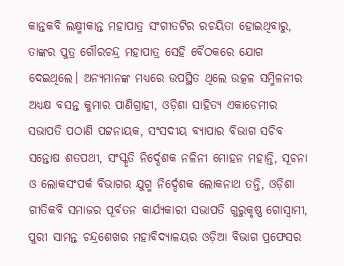କାନ୍ତକବି ଲକ୍ଷ୍ମୀକାନ୍ତ ମହାପାତ୍ର ସଂଗୀତଟିର ରଚୟିତା ହୋଇଥିବାରୁ, ତାଙ୍କର ପୁତ୍ର ଗୌରଚନ୍ଦ୍ର ମହାପାତ୍ର ସେହି ବୈଠକରେ ଯୋଗ ଦେଇଥିଲେ। ଅନ୍ୟମାନଙ୍କ ମଧ୍ୟରେ ଉପସ୍ଥିତ ଥିଲେ ଉତ୍କଳ ସମ୍ମିଳନୀର ଅଧ୍ୟକ୍ଷ ବସନ୍ତ କୁମାର ପାଣିଗ୍ରାହୀ, ଓଡ଼ିଶା ସାହିତ୍ୟ ଏକାଡେମୀର ସଭାପତି ପଠାଣି ପଟ୍ଟନାୟକ, ସଂସଦୀୟ ବ୍ୟାପାର ବିଭାଗ ସଚିବ ସନ୍ତୋଷ ଶତପଥୀ, ସଂସ୍କୃତି ନିର୍ଦ୍ଦେଶକ ନଳିନୀ ମୋହନ ମହାନ୍ତି, ସୂଚନା ଓ ଲୋକସଂପର୍କ ବିଭାଗର ଯୁଗ୍ମ ନିର୍ଦ୍ଦେଶକ ଲୋକନାଥ ତନ୍ତି, ଓଡ଼ିଶା ଗୀତିକବି ସମାଜର ପୂର୍ବତନ କାର୍ଯ୍ୟକାରୀ ସଭାପତି ଗୁରୁକୃଷ୍ଣ ଗୋସ୍ୱାମୀ, ପୁରୀ ସାମନ୍ତ ଚନ୍ଦ୍ରଶେଖର ମହାବିଦ୍ୟାଳୟର ଓଡ଼ିଆ ବିଭାଗ ପ୍ରଫେସର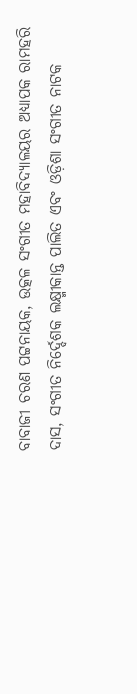ବାବାଜୀ ଚରଣ ପଟ୍ଟନାୟକ, ଉତ୍କଳ ସଂଗୀତ ମହାବିଦ୍ୟାଳୟର ଅଧ୍ୟାପକ ରାମହରି ଦାସ, ସଂଗୀତ ନିର୍ଦ୍ଦେଶକ ଲକ୍ଷ୍ମୀକାନ୍ତ ପାଲିତ ଏବଂ ଓଡ଼ିଶା ସଂଗୀତ ନାଟକ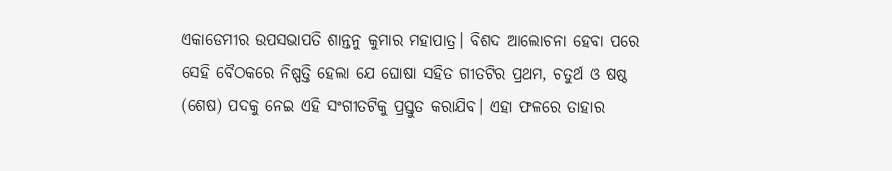ଏକାଡେମୀର ଉପସଭାପତି ଶାନ୍ତନୁ କୁମାର ମହାପାତ୍ର। ବିଶଦ ଆଲୋଚନା ହେବା ପରେ ସେହି ବୈଠକରେ ନିଷ୍ପତ୍ତି ହେଲା ଯେ ଘୋଷା ସହିତ ଗୀତଟିର ପ୍ରଥମ, ଚତୁର୍ଥ ଓ ଷଷ୍ଠ (ଶେଷ) ପଦକୁ ନେଇ ଏହି ସଂଗୀତଟିକୁ ପ୍ରସ୍ତୁତ କରାଯିବ। ଏହା ଫଳରେ ତାହାର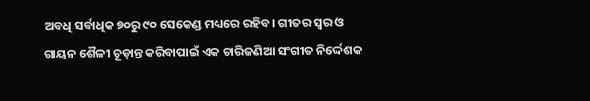ଅବଧି ସର୍ବାଧିକ ୭୦ରୁ ୯୦ ସେକେଣ୍ଡ ମଧ୍ୟରେ ରହିବ। ଗୀତର ସ୍ୱର ଓ ଗାୟନ ଶୈଳୀ ଚୂଡ଼ାନ୍ତ କରିବାପାଇଁ ଏକ ଚାରିଜଣିଆ ସଂଗୀତ ନିର୍ଦ୍ଦେଶକ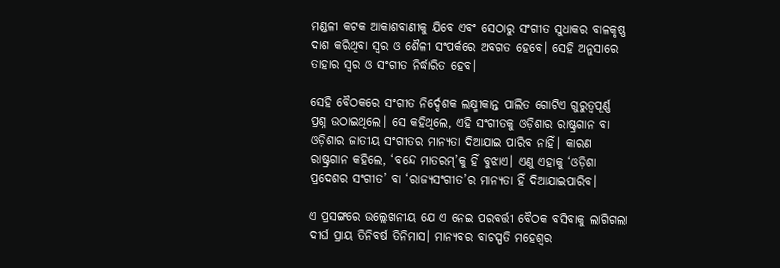ମଣ୍ଡଳୀ କଟକ ଆକାଶବାଣୀକୁ ଯିବେ ଏବଂ ସେଠାରୁ ସଂଗୀତ ସୁଧାକର ବାଳକୃଷ୍ଣ ଦାଶ କରିଥିବା ସ୍ୱର ଓ ଶୈଳୀ ସଂପର୍କରେ ଅବଗତ ହେବେ। ସେହି ଅନୁସାରେ ତାହାର ସ୍ୱର ଓ ସଂଗୀତ ନିର୍ଦ୍ଧାରିତ ହେବ।

ସେହି ବୈଠକରେ ସଂଗୀତ ନିର୍ଦ୍ଦେଶକ ଲକ୍ଷ୍ମୀକାନ୍ତ ପାଲିତ ଗୋଟିଏ ଗୁରୁତ୍ୱପୂର୍ଣ୍ଣ ପ୍ରଶ୍ନ ଉଠାଇଥିଲେ। ସେ କହିଥିଲେ, ଏହି ସଂଗୀତକୁ ଓଡ଼ିଶାର ରାଷ୍ଟ୍ରଗାନ ବା ଓଡ଼ିଶାର ଜାତୀୟ ସଂଗୀତର ମାନ୍ୟତା ଦିଆଯାଇ ପାରିବ ନାହିଁ। କାରଣ ରାଷ୍ଟ୍ରଗାନ କହିଲେ, ‘ବନ୍ଦେ ମାତରମ୍‌’କୁ ହିଁ ବୁଝାଏ। ଏଣୁ ଏହାକୁ ‘ଓଡ଼ିଶା ପ୍ରଦେଶର ସଂଗୀତ’ ବା ‘ରାଜ୍ୟସଂଗୀତ’ର ମାନ୍ୟତା ହିଁ ଦିଆଯାଇପାରିବ।

ଏ ପ୍ରସଙ୍ଗରେ ଉଲ୍ଲେଖନୀୟ ଯେ ଏ ନେଇ ପରବର୍ତ୍ତୀ ବୈଠକ ବସିବାକୁ ଲାଗିଗଲା ଦୀର୍ଘ ପ୍ରାୟ ତିନିବର୍ଷ ତିନିମାସ। ମାନ୍ୟବର ବାଚସ୍ପତି ମହେଶ୍ୱର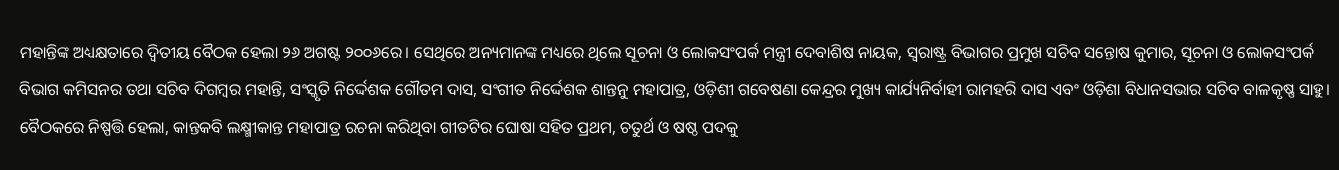ମହାନ୍ତିଙ୍କ ଅଧ୍ୟକ୍ଷତାରେ ଦ୍ୱିତୀୟ ବୈଠକ ହେଲା ୨୬ ଅଗଷ୍ଟ ୨୦୦୬ରେ। ସେଥିରେ ଅନ୍ୟମାନଙ୍କ ମଧ୍ୟରେ ଥିଲେ ସୂଚନା ଓ ଲୋକସଂପର୍କ ମନ୍ତ୍ରୀ ଦେବାଶିଷ ନାୟକ, ସ୍ୱରାଷ୍ଟ୍ର ବିଭାଗର ପ୍ରମୁଖ ସଚିବ ସନ୍ତୋଷ କୁମାର, ସୂଚନା ଓ ଲୋକସଂପର୍କ ବିଭାଗ କମିସନର ତଥା ସଚିବ ଦିଗମ୍ବର ମହାନ୍ତି, ସଂସ୍କୃତି ନିର୍ଦ୍ଦେଶକ ଗୌତମ ଦାସ, ସଂଗୀତ ନିର୍ଦ୍ଦେଶକ ଶାନ୍ତନୁ ମହାପାତ୍ର, ଓଡ଼ିଶୀ ଗବେଷଣା କେନ୍ଦ୍ରର ମୁଖ୍ୟ କାର୍ଯ୍ୟନିର୍ବାହୀ ରାମହରି ଦାସ ଏବଂ ଓଡ଼ିଶା ବିଧାନସଭାର ସଚିବ ବାଳକୃଷ୍ଣ ସାହୁ। ବୈଠକରେ ନିଷ୍ପତ୍ତି ହେଲା, କାନ୍ତକବି ଲକ୍ଷ୍ମୀକାନ୍ତ ମହାପାତ୍ର ରଚନା କରିଥିବା ଗୀତଟିର ଘୋଷା ସହିତ ପ୍ରଥମ, ଚତୁର୍ଥ ଓ ଷଷ୍ଠ ପଦକୁ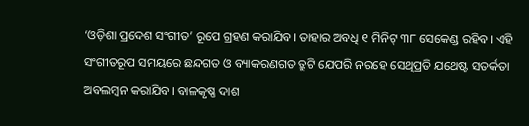‘ଓଡ଼ିଶା ପ୍ରଦେଶ ସଂଗୀତ’ ରୂପେ ଗ୍ରହଣ କରାଯିବ। ତାହାର ଅବଧି ୧ ମିନିଟ୍ ୩୮ ସେକେଣ୍ଡ ରହିବ। ଏହି ସଂଗୀତରୂପ ସମୟରେ ଛନ୍ଦଗତ ଓ ବ୍ୟାକରଣଗତ ତ୍ରୁଟି ଯେପରି ନରହେ ସେଥିପ୍ରତି ଯଥେଷ୍ଟ ସତର୍କତା ଅବଲମ୍ବନ କରାଯିବ। ବାଳକୃଷ୍ଣ ଦାଶ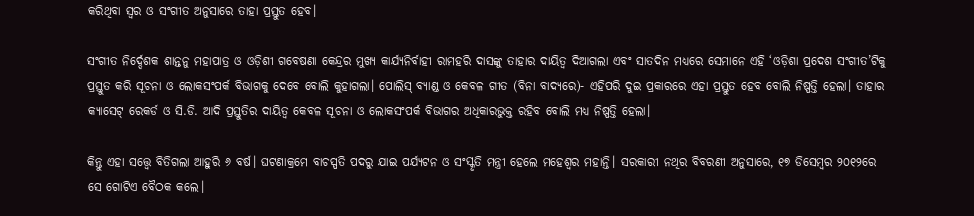କରିଥିବା ସ୍ୱର ଓ ସଂଗୀତ ଅନୁସାରେ ତାହା ପ୍ରସ୍ତୁତ ହେବ।

ସଂଗୀତ ନିର୍ଦ୍ଦେଶକ ଶାନ୍ତନୁ ମହାପାତ୍ର ଓ ଓଡ଼ିଶୀ ଗବେଷଣା କେନ୍ଦ୍ରର ମୁଖ୍ୟ କାର୍ଯ୍ୟନିର୍ବାହୀ ରାମହରି ଦାସଙ୍କୁ ତାହାର ଦାୟିତ୍ୱ ଦିଆଗଲା ଏବଂ ସାତଦିନ ମଧ୍ୟରେ ସେମାନେ ଏହି ‘ଓଡ଼ିଶା ପ୍ରଦେଶ ସଂଗୀତ’ଟିକୁ ପ୍ରସ୍ତୁତ କରି ସୂଚନା ଓ ଲୋକସଂପର୍କ ବିଭାଗକୁ ଦେବେ ବୋଲି କୁହାଗଲା। ପୋଲିସ୍ ବ୍ୟାଣ୍ଡ ଓ କେବଳ ଗୀତ (ବିନା ବାଦ୍ୟରେ)- ଏହିପରି ଦୁଇ ପ୍ରକାରରେ ଏହା ପ୍ରସ୍ତୁତ ହେବ ବୋଲି ନିଷ୍ପତ୍ତି ହେଲା। ତାହାର କ୍ୟାସେଟ୍ ରେକର୍ଡ ଓ ସି.ଡି. ଆଦି ପ୍ରସ୍ତୁତିର ଦାୟିତ୍ୱ କେବଳ ସୂଚନା ଓ ଲୋକସଂପର୍କ ବିଭାଗର ଅଧିକାରଭୁକ୍ତ ରହିବ ବୋଲି ମଧ୍ୟ ନିଷ୍ପତ୍ତି ହେଲା।

କିନ୍ତୁ ଏହା ସତ୍ତ୍ୱେ ବିତିଗଲା ଆହୁରି ୬ ବର୍ଷ। ଘଟଣାକ୍ରମେ ବାଚସ୍ପତି ପଦରୁ ଯାଇ ପର୍ଯ୍ୟଟନ ଓ ସଂସ୍କୃତି ମନ୍ତ୍ରୀ ହେଲେ ମହେଶ୍ୱର ମହାନ୍ତି। ସରକାରୀ ନଥିର ବିବରଣୀ ଅନୁସାରେ, ୧୭ ଡିସେମ୍ବର ୨୦୧୨ରେ ସେ ଗୋଟିଏ ବୈଠକ କଲେ।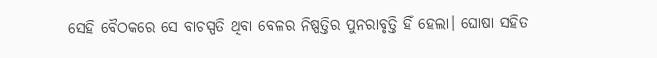ସେହି ବୈଠକରେ ସେ ବାଚସ୍ପତି ଥିବା ବେଳର ନିଷ୍ପତ୍ତିର ପୁନରାବୃତ୍ତି ହିଁ ହେଲା। ଘୋଷା ସହିତ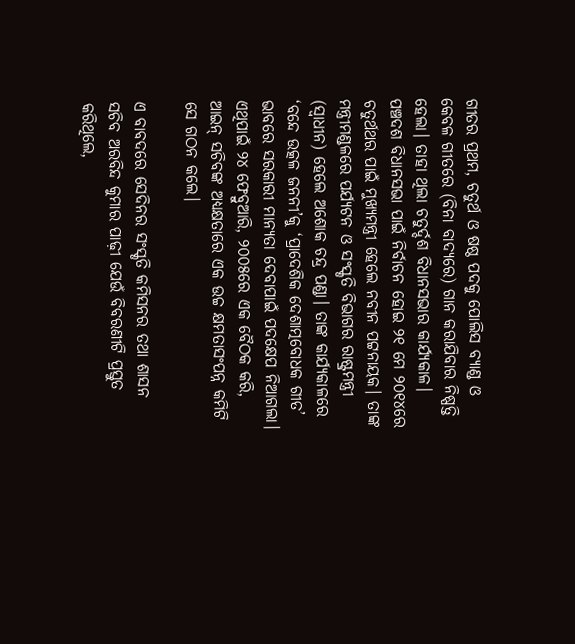ଗୀତର ପ୍ରଥମ, ଚତୁର୍ଥ ଓ ଷଷ୍ଠ ପଦକୁ ପୋଲିସ ବ୍ୟାଣ୍ଡ ଓ କେବଳ ଗୀତରେ (ବିନା ବାଦ୍ୟରେ) ଗାନ କରାଯିବାର ନିଷ୍ପତ୍ତି ହେଲା। ତାହା ଥିଲା ଚତୁର୍ଦ୍ଦଶ ବିଧାନସଭାର କାର୍ଯ୍ୟକାଳ।
ପଞ୍ଚଦଶ ବିଧାନସଭା ପାଇଁ ନିର୍ବାଚନ ହୋଇ ୨୧ ମେ ୨୦୧୪ରେ ଚତୁର୍ଥଥର ପାଇଁ ମୁଖ୍ୟମନ୍ତ୍ରୀ ହେଲେ ନବୀନ ପଟ୍ଟନାୟକ। ତାଙ୍କ ମନ୍ତ୍ରୀମଣ୍ଡଳରେ ପର୍ଯ୍ୟଟନ ଓ ସଂସ୍କୃତି ବିଭାଗର ରାଷ୍ଟ୍ରମନ୍ତ୍ରୀ (ସ୍ୱାଧୀନ) ହେଲେ ଅଶୋକ ଚନ୍ଦ୍ର ପଣ୍ଡା। ତାଙ୍କ କାର୍ଯ୍ୟକାଳରେ ‘ବନ୍ଦେ ଉତ୍କଳ ଜନନୀ’କୁ ‘ପ୍ରାଦେଶିକ ଦେଶାତ୍ମବୋଧକ ଗୀତ’ ଭାବରେ ସରକାରୀ ମାନ୍ୟତା ଦେବାପାଇଁ ପଦକ୍ଷେପ ନିଆଗଲା। ଏଥିପାଇଁ ୨୪ ଫେବ୍ରୁଆରି, ୨୦୦୫ରେ ଏକ ବୈଠକ କରି, ଆଇନ୍ ସଚିବଙ୍କ ଅଧ୍ୟକ୍ଷତାରେ ଏକ ଉଚ୍ଚ କ୍ଷମତାସଂପନ୍ନ କମିଟି ସେ ଗଠନ କଲେ।

ଏ ବାବଦରେ ସେଦିନର ସଂସ୍କୃତି କମିସନର ତଥା ଶାସନ ସଚିବ ଅରବିନ୍ଦ କୁମାର ପାଢ଼ୀ ଯେଉଁ ବିବରଣୀଟି ପ୍ରସ୍ତୁତ କରିଥିଲେ,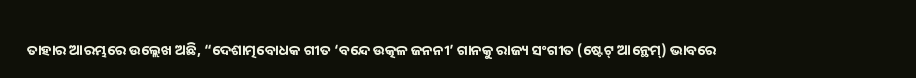ତାହାର ଆରମ୍ଭରେ ଉଲ୍ଲେଖ ଅଛି, “ଦେଶାତ୍ମବୋଧକ ଗୀତ ‘ବନ୍ଦେ ଉତ୍କଳ ଜନନୀ’ ଗାନକୁ ରାଜ୍ୟ ସଂଗୀତ (ଷ୍ଟେଟ୍ ଆନ୍ଥେମ୍‌) ଭାବରେ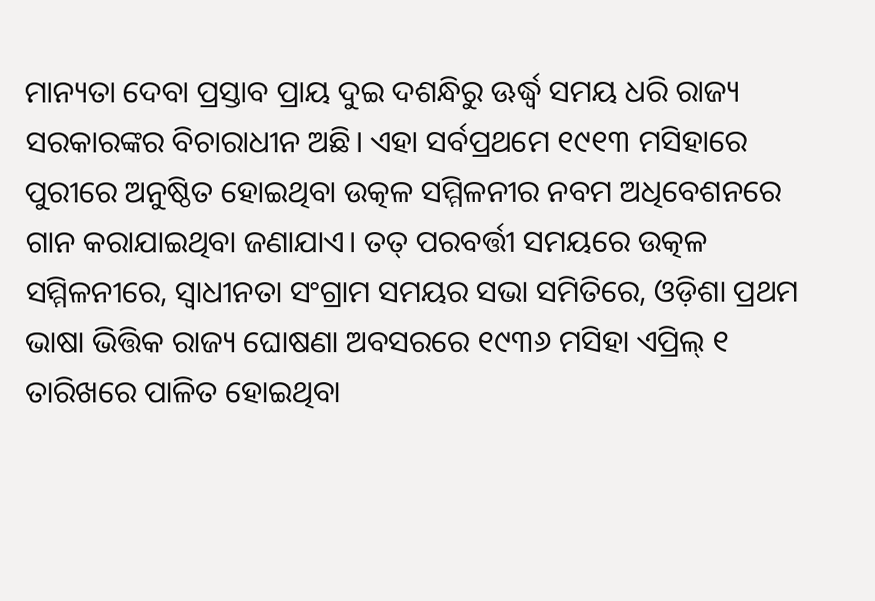ମାନ୍ୟତା ଦେବା ପ୍ରସ୍ତାବ ପ୍ରାୟ ଦୁଇ ଦଶନ୍ଧିରୁ ଊର୍ଦ୍ଧ୍ୱ ସମୟ ଧରି ରାଜ୍ୟ ସରକାରଙ୍କର ବିଚାରାଧୀନ ଅଛି। ଏହା ସର୍ବପ୍ରଥମେ ୧୯୧୩ ମସିହାରେ ପୁରୀରେ ଅନୁଷ୍ଠିତ ହୋଇଥିବା ଉତ୍କଳ ସମ୍ମିଳନୀର ନବମ ଅଧିବେଶନରେ ଗାନ କରାଯାଇଥିବା ଜଣାଯାଏ। ତତ୍ ପରବର୍ତ୍ତୀ ସମୟରେ ଉତ୍କଳ ସମ୍ମିଳନୀରେ, ସ୍ୱାଧୀନତା ସଂଗ୍ରାମ ସମୟର ସଭା ସମିତିରେ, ଓଡ଼ିଶା ପ୍ରଥମ ଭାଷା ଭିତ୍ତିକ ରାଜ୍ୟ ଘୋଷଣା ଅବସରରେ ୧୯୩୬ ମସିହା ଏପ୍ରିଲ୍ ୧ ତାରିଖରେ ପାଳିତ ହୋଇଥିବା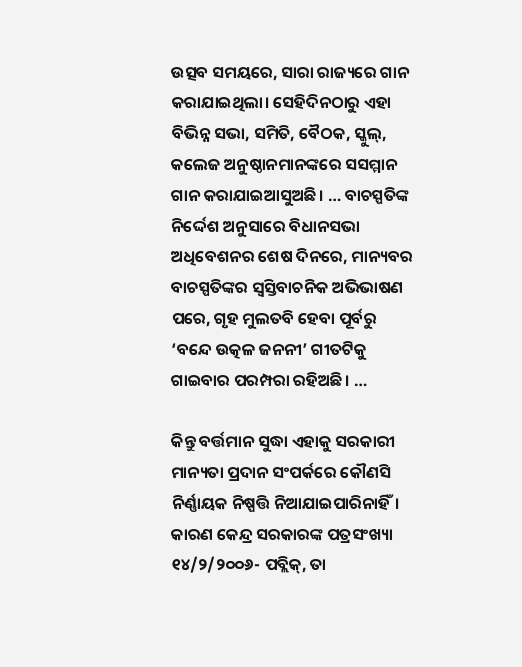ଉତ୍ସବ ସମୟରେ, ସାରା ରାଜ୍ୟରେ ଗାନ କରାଯାଇଥିଲା। ସେହିଦିନଠାରୁ ଏହା ବିଭିନ୍ନ ସଭା, ସମିତି, ବୈଠକ, ସ୍କୁଲ୍‌, କଲେଜ ଅନୁଷ୍ଠାନମାନଙ୍କରେ ସସମ୍ମାନ ଗାନ କରାଯାଇଆସୁଅଛି। … ବାଚସ୍ପତିଙ୍କ ନିର୍ଦ୍ଦେଶ ଅନୁସାରେ ବିଧାନସଭା ଅଧିବେଶନର ଶେଷ ଦିନରେ, ମାନ୍ୟବର ବାଚସ୍ପତିଙ୍କର ସ୍ୱସ୍ତିବାଚନିକ ଅଭିଭାଷଣ ପରେ, ଗୃହ ମୁଲତବି ହେବା ପୂର୍ବରୁ ‘ବନ୍ଦେ ଉତ୍କଳ ଜନନୀ’ ଗୀତଟିକୁ ଗାଇବାର ପରମ୍ପରା ରହିଅଛି। …

କିନ୍ତୁ ବର୍ତ୍ତମାନ ସୁଦ୍ଧା ଏହାକୁ ସରକାରୀ ମାନ୍ୟତା ପ୍ରଦାନ ସଂପର୍କରେ କୌଣସି ନିର୍ଣ୍ଣାୟକ ନିଷ୍ପତ୍ତି ନିଆଯାଇପାରିନାହିଁ। କାରଣ କେନ୍ଦ୍ର ସରକାରଙ୍କ ପତ୍ରସଂଖ୍ୟା ୧୪/୨/୨୦୦୬- ପବ୍ଲିକ୍‌, ତା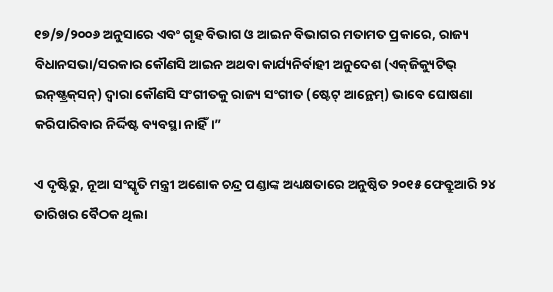୧୭/୭/୨୦୦୬ ଅନୁସାରେ ଏବଂ ଗୃହ ବିଭାଗ ଓ ଆଇନ ବିଭାଗର ମତାମତ ପ୍ରକାରେ, ରାଜ୍ୟ ବିଧାନସଭା/ସରକାର କୌଣସି ଆଇନ ଅଥବା କାର୍ଯ୍ୟନିର୍ବାହୀ ଅନୁଦେଶ (ଏକ୍‌ଜିକ୍ୟୁଟିଭ୍ ଇନ୍‌ଷ୍ଟ୍ରକ୍‌ସନ୍‌) ଦ୍ୱାରା କୌଣସି ସଂଗୀତକୁ ରାଜ୍ୟ ସଂଗୀତ (ଷ୍ଟେଟ୍ ଆନ୍ଥେମ୍‌) ଭାବେ ଘୋଷଣା କରିପାରିବାର ନିର୍ଦ୍ଦିଷ୍ଟ ବ୍ୟବସ୍ଥା ନାହିଁ।”

ଏ ଦୃଷ୍ଟିରୁ, ନୂଆ ସଂସ୍କୃତି ମନ୍ତ୍ରୀ ଅଶୋକ ଚନ୍ଦ୍ର ପଣ୍ଡାଙ୍କ ଅଧ୍ୟକ୍ଷତାରେ ଅନୁଷ୍ଠିତ ୨୦୧୫ ଫେବ୍ରୁଆରି ୨୪ ତାରିଖର ବୈଠକ ଥିଲା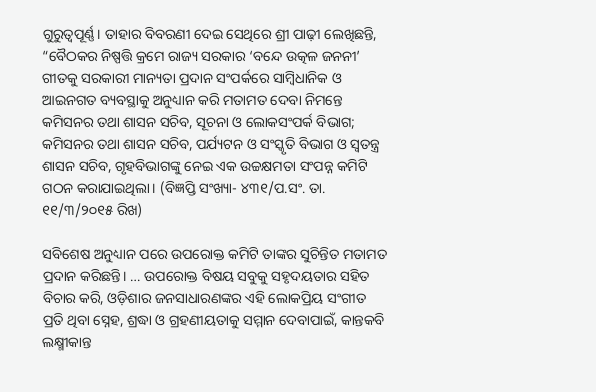ଗୁରୁତ୍ୱପୂର୍ଣ୍ଣ। ତାହାର ବିବରଣୀ ଦେଇ ସେଥିରେ ଶ୍ରୀ ପାଢ଼ୀ ଲେଖିଛନ୍ତି, “ବୈଠକର ନିଷ୍ପତ୍ତି କ୍ରମେ ରାଜ୍ୟ ସରକାର ‘ବନ୍ଦେ ଉତ୍କଳ ଜନନୀ’ ଗୀତକୁ ସରକାରୀ ମାନ୍ୟତା ପ୍ରଦାନ ସଂପର୍କରେ ସାମ୍ବିଧାନିକ ଓ ଆଇନଗତ ବ୍ୟବସ୍ଥାକୁ ଅନୁଧ୍ୟାନ କରି ମତାମତ ଦେବା ନିମନ୍ତେ କମିସନର ତଥା ଶାସନ ସଚିବ, ସୂଚନା ଓ ଲୋକସଂପର୍କ ବିଭାଗ; କମିସନର ତଥା ଶାସନ ସଚିବ, ପର୍ଯ୍ୟଟନ ଓ ସଂସ୍କୃତି ବିଭାଗ ଓ ସ୍ୱତନ୍ତ୍ର ଶାସନ ସଚିବ, ଗୃହବିଭାଗଙ୍କୁ ନେଇ ଏକ ଉଚ୍ଚକ୍ଷମତା ସଂପନ୍ନ କମିଟି ଗଠନ କରାଯାଇଥିଲା। (ବିଜ୍ଞପ୍ତି ସଂଖ୍ୟା- ୪୩୧/ପ.ସଂ. ତା. ୧୧/୩/୨୦୧୫ ରିଖ)

ସବିଶେଷ ଅନୁଧ୍ୟାନ ପରେ ଉପରୋକ୍ତ କମିଟି ତାଙ୍କର ସୁଚିନ୍ତିତ ମତାମତ ପ୍ରଦାନ କରିଛନ୍ତି। … ଉପରୋକ୍ତ ବିଷୟ ସବୁକୁ ସହୃଦୟତାର ସହିତ ବିଚାର କରି, ଓଡ଼ିଶାର ଜନସାଧାରଣଙ୍କର ଏହି ଲୋକପ୍ରିୟ ସଂଗୀତ ପ୍ରତି ଥିବା ସ୍ନେହ, ଶ୍ରଦ୍ଧା ଓ ଗ୍ରହଣୀୟତାକୁ ସମ୍ମାନ ଦେବାପାଇଁ, କାନ୍ତକବି ଲକ୍ଷ୍ମୀକାନ୍ତ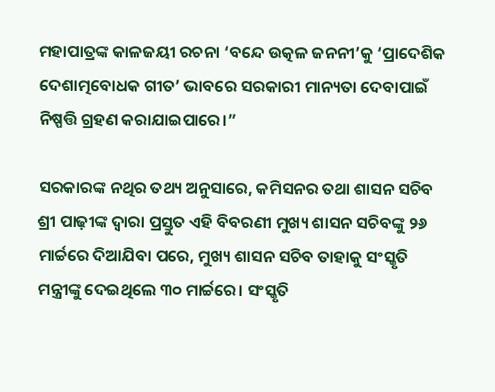ମହାପାତ୍ରଙ୍କ କାଳଜୟୀ ରଚନା ‘ବନ୍ଦେ ଉତ୍କଳ ଜନନୀ’କୁ ‘ପ୍ରାଦେଶିକ ଦେଶାତ୍ମବୋଧକ ଗୀତ’ ଭାବରେ ସରକାରୀ ମାନ୍ୟତା ଦେବାପାଇଁ ନିଷ୍ପତ୍ତି ଗ୍ରହଣ କରାଯାଇପାରେ।”

ସରକାରଙ୍କ ନଥିର ତଥ୍ୟ ଅନୁସାରେ, କମିସନର ତଥା ଶାସନ ସଚିବ ଶ୍ରୀ ପାଢ଼ୀଙ୍କ ଦ୍ୱାରା ପ୍ରସ୍ତୁତ ଏହି ବିବରଣୀ ମୁଖ୍ୟ ଶାସନ ସଚିବଙ୍କୁ ୨୬ ମାର୍ଚ୍ଚରେ ଦିଆଯିବା ପରେ, ମୁଖ୍ୟ ଶାସନ ସଚିବ ତାହାକୁ ସଂସ୍କୃତି ମନ୍ତ୍ରୀଙ୍କୁ ଦେଇଥିଲେ ୩୦ ମାର୍ଚ୍ଚରେ। ସଂସ୍କୃତି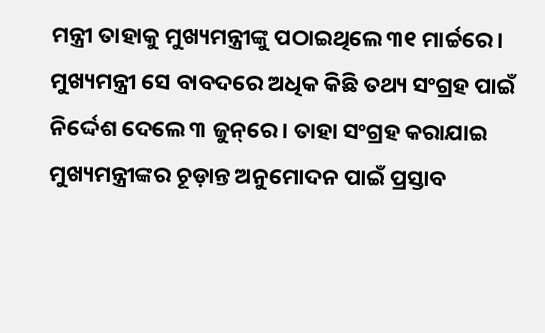ମନ୍ତ୍ରୀ ତାହାକୁ ମୁଖ୍ୟମନ୍ତ୍ରୀଙ୍କୁ ପଠାଇଥିଲେ ୩୧ ମାର୍ଚ୍ଚରେ। ମୁଖ୍ୟମନ୍ତ୍ରୀ ସେ ବାବଦରେ ଅଧିକ କିଛି ତଥ୍ୟ ସଂଗ୍ରହ ପାଇଁ ନିର୍ଦ୍ଦେଶ ଦେଲେ ୩ ଜୁନ୍‌ରେ। ତାହା ସଂଗ୍ରହ କରାଯାଇ ମୁଖ୍ୟମନ୍ତ୍ରୀଙ୍କର ଚୂଡ଼ାନ୍ତ ଅନୁମୋଦନ ପାଇଁ ପ୍ରସ୍ତାବ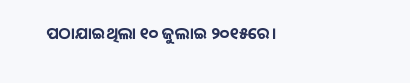ପଠାଯାଇଥିଲା ୧୦ ଜୁଲାଇ ୨୦୧୫ରେ।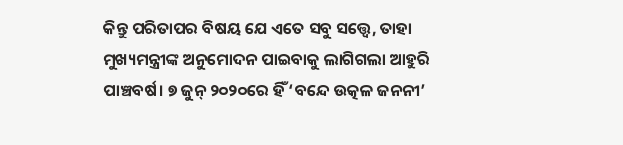କିନ୍ତୁ ପରିତାପର ବିଷୟ ଯେ ଏତେ ସବୁ ସତ୍ତ୍ୱେ, ତାହା ମୁଖ୍ୟମନ୍ତ୍ରୀଙ୍କ ଅନୁମୋଦନ ପାଇବାକୁ ଲାଗିଗଲା ଆହୁରି ପାଞ୍ଚବର୍ଷ। ୭ ଜୁନ୍ ୨୦୨୦ରେ ହିଁ ‘ବନ୍ଦେ ଉତ୍କଳ ଜନନୀ’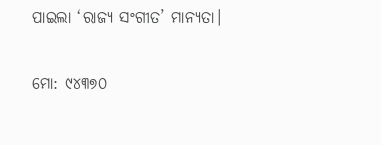ପାଇଲା ‘ରାଜ୍ୟ ସଂଗୀତ’ ମାନ୍ୟତା।

ମୋ: ୯୪୩୭୦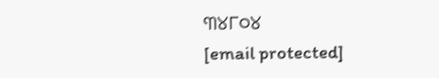୩୪୮୦୪
[email protected]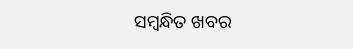ସମ୍ବନ୍ଧିତ ଖବର